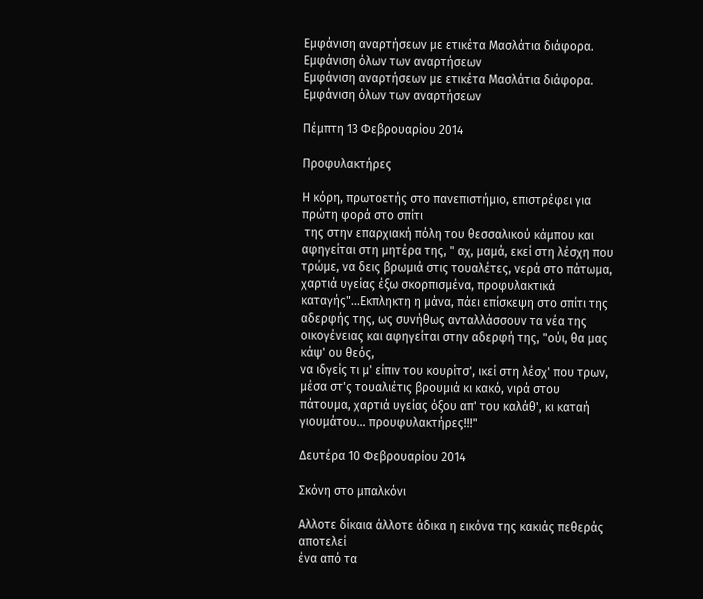Εμφάνιση αναρτήσεων με ετικέτα Μασλάτια διάφορα. Εμφάνιση όλων των αναρτήσεων
Εμφάνιση αναρτήσεων με ετικέτα Μασλάτια διάφορα. Εμφάνιση όλων των αναρτήσεων

Πέμπτη 13 Φεβρουαρίου 2014

Προφυλακτήρες

Η κόρη, πρωτοετής στο πανεπιστήμιο, επιστρέφει για πρώτη φορά στο σπίτι
 της στην επαρχιακή πόλη του θεσσαλικού κάμπου και αφηγείται στη μητέρα της, " αχ, μαμά, εκεί στη λέσχη που τρώμε, να δεις βρωμιά στις τουαλέτες, νερά στο πάτωμα, χαρτιά υγείας έξω σκορπισμένα, προφυλακτικά καταγής"...Εκπληκτη η μάνα, πάει επίσκεψη στο σπίτι της αδερφής της, ως συνήθως ανταλλάσσουν τα νέα της οικογένειας και αφηγείται στην αδερφή της, "ούι, θα μας κάψ' ου θεός,
να ιδγείς τι μ' είπιν του κουρίτσ', ικεί στη λέσχ' που τρων, μέσα στ'ς τουαλιέτις βρουμιά κι κακό, νιρά στου πάτουμα, χαρτιά υγείας όξου απ' του καλάθ', κι καταή γιουμάτου... προυφυλακτήρες!!!"

Δευτέρα 10 Φεβρουαρίου 2014

Σκόνη στο μπαλκόνι

Αλλοτε δίκαια άλλοτε άδικα η εικόνα της κακιάς πεθεράς αποτελεί
ένα από τα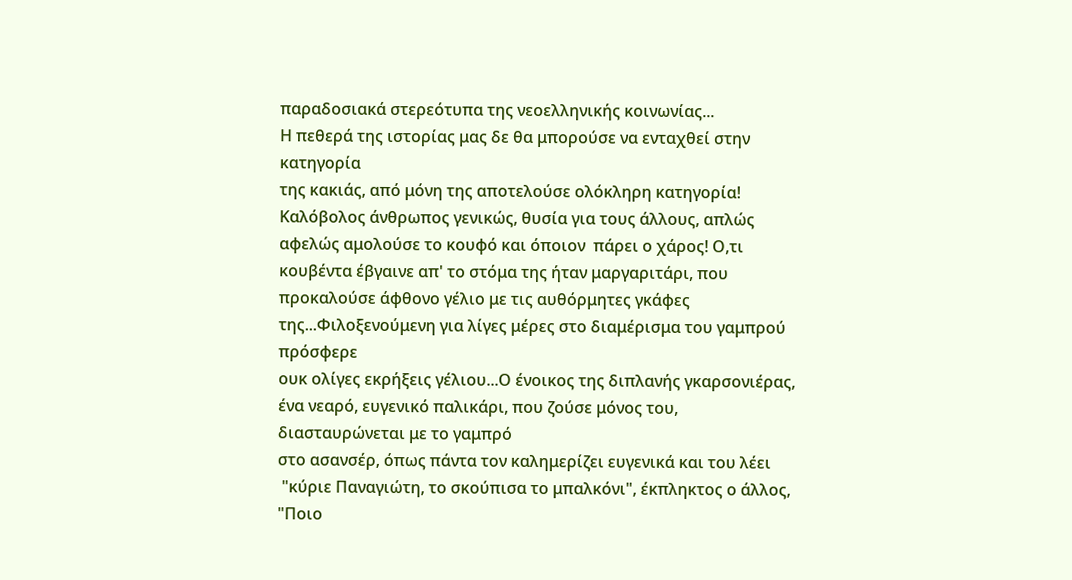παραδοσιακά στερεότυπα της νεοελληνικής κοινωνίας...
Η πεθερά της ιστορίας μας δε θα μπορούσε να ενταχθεί στην κατηγορία
της κακιάς, από μόνη της αποτελούσε ολόκληρη κατηγορία! Καλόβολος άνθρωπος γενικώς, θυσία για τους άλλους, απλώς αφελώς αμολούσε το κουφό και όποιον  πάρει ο χάρος! Ο,τι κουβέντα έβγαινε απ' το στόμα της ήταν μαργαριτάρι, που προκαλούσε άφθονο γέλιο με τις αυθόρμητες γκάφες της...Φιλοξενούμενη για λίγες μέρες στο διαμέρισμα του γαμπρού πρόσφερε
ουκ ολίγες εκρήξεις γέλιου...Ο ένοικος της διπλανής γκαρσονιέρας, ένα νεαρό, ευγενικό παλικάρι, που ζούσε μόνος του, διασταυρώνεται με το γαμπρό
στο ασανσέρ, όπως πάντα τον καλημερίζει ευγενικά και του λέει
 "κύριε Παναγιώτη, το σκούπισα το μπαλκόνι", έκπληκτος ο άλλος,
"Ποιο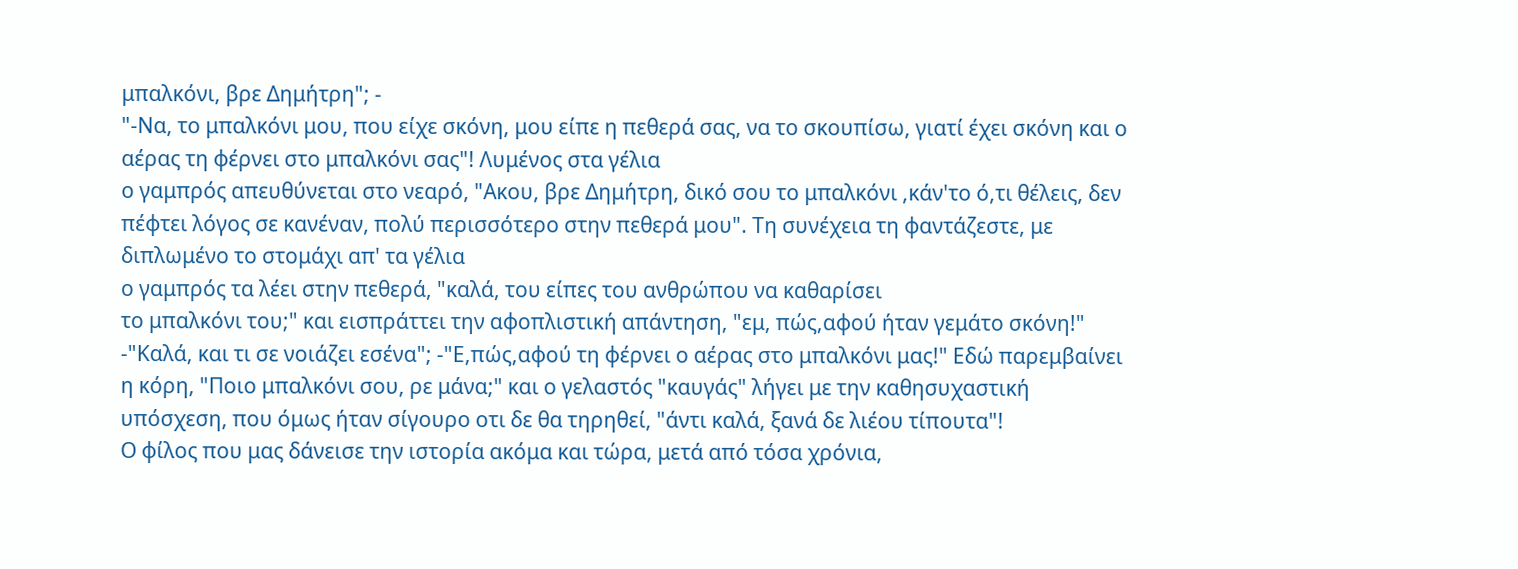μπαλκόνι, βρε Δημήτρη"; -
"-Να, το μπαλκόνι μου, που είχε σκόνη, μου είπε η πεθερά σας, να το σκουπίσω, γιατί έχει σκόνη και ο αέρας τη φέρνει στο μπαλκόνι σας"! Λυμένος στα γέλια
ο γαμπρός απευθύνεται στο νεαρό, "Ακου, βρε Δημήτρη, δικό σου το μπαλκόνι ,κάν'το ό,τι θέλεις, δεν πέφτει λόγος σε κανέναν, πολύ περισσότερο στην πεθερά μου". Τη συνέχεια τη φαντάζεστε, με διπλωμένο το στομάχι απ' τα γέλια
ο γαμπρός τα λέει στην πεθερά, "καλά, του είπες του ανθρώπου να καθαρίσει
το μπαλκόνι του;" και εισπράττει την αφοπλιστική απάντηση, "εμ, πώς,αφού ήταν γεμάτο σκόνη!" -"Καλά, και τι σε νοιάζει εσένα"; -"Ε,πώς,αφού τη φέρνει ο αέρας στο μπαλκόνι μας!" Εδώ παρεμβαίνει η κόρη, "Ποιο μπαλκόνι σου, ρε μάνα;" και ο γελαστός "καυγάς" λήγει με την καθησυχαστική υπόσχεση, που όμως ήταν σίγουρο οτι δε θα τηρηθεί, "άντι καλά, ξανά δε λιέου τίπουτα"!
Ο φίλος που μας δάνεισε την ιστορία ακόμα και τώρα, μετά από τόσα χρόνια,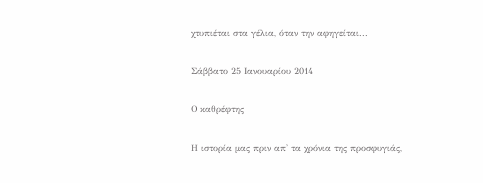χτυπιέται στα γέλια, όταν την αφηγείται...

Σάββατο 25 Ιανουαρίου 2014

Ο καθρέφτης

Η ιστορία μας πριν απ' τα χρόνια της προσφυγιάς,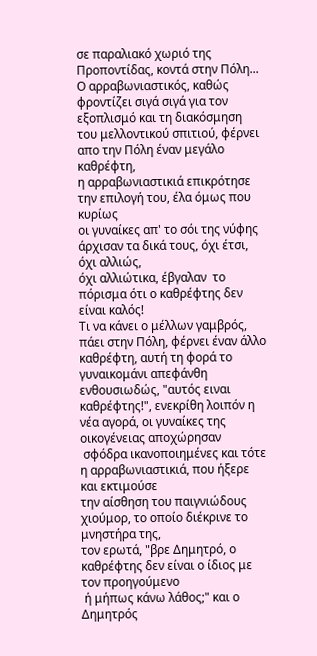σε παραλιακό χωριό της Προποντίδας, κοντά στην Πόλη...
Ο αρραβωνιαστικός, καθώς φροντίζει σιγά σιγά για τον εξοπλισμό και τη διακόσμηση του μελλοντικού σπιτιού, φέρνει απο την Πόλη έναν μεγάλο καθρέφτη,
η αρραβωνιαστικιά επικρότησε την επιλογή του, έλα όμως που κυρίως
οι γυναίκες απ' το σόι της νύφης άρχισαν τα δικά τους, όχι έτσι, όχι αλλιώς,
όχι αλλιώτικα, έβγαλαν  το πόρισμα ότι ο καθρέφτης δεν είναι καλός!
Τι να κάνει ο μέλλων γαμβρός, πάει στην Πόλη, φέρνει έναν άλλο καθρέφτη, αυτή τη φορά το γυναικομάνι απεφάνθη ενθουσιωδώς, "αυτός ειναι καθρέφτης!", ενεκρίθη λοιπόν η νέα αγορά, οι γυναίκες της οικογένειας αποχώρησαν
 σφόδρα ικανοποιημένες και τότε η αρραβωνιαστικιά, που ήξερε και εκτιμούσε
την αίσθηση του παιγνιώδους χιούμορ, το οποίο διέκρινε το μνηστήρα της,
τον ερωτά, "βρε Δημητρό, ο καθρέφτης δεν είναι ο ίδιος με τον προηγούμενο
 ή μήπως κάνω λάθος;" και ο Δημητρός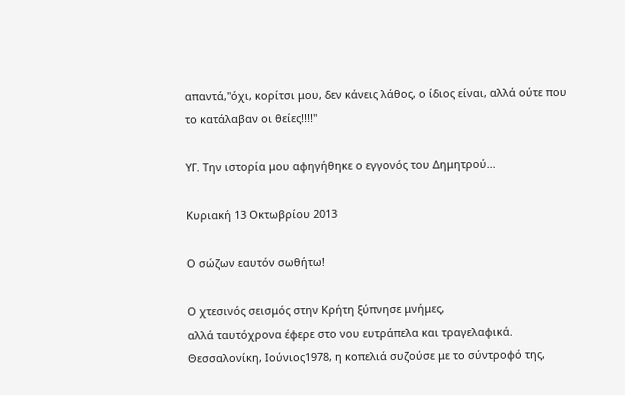απαντά,"όχι, κορίτσι μου, δεν κάνεις λάθος, ο ίδιος είναι, αλλά ούτε που το κατάλαβαν οι θείες!!!!"

ΥΓ. Την ιστορία μου αφηγήθηκε ο εγγονός του Δημητρού...

Κυριακή 13 Οκτωβρίου 2013

Ο σώζων εαυτόν σωθήτω!

Ο χτεσινός σεισμός στην Κρήτη ξύπνησε μνήμες,
αλλά ταυτόχρονα έφερε στο νου ευτράπελα και τραγελαφικά.
Θεσσαλονίκη, Ιούνιος1978, η κοπελιά συζούσε με το σύντροφό της,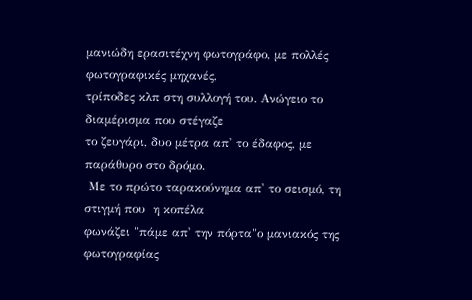μανιώδη ερασιτέχνη φωτογράφο, με πολλές φωτογραφικές μηχανές,
τρίποδες κλπ στη συλλογή του. Ανώγειο το διαμέρισμα που στέγαζε
το ζευγάρι, δυο μέτρα απ' το έδαφος, με παράθυρο στο δρόμο.
 Με το πρώτο ταρακούνημα απ' το σεισμό, τη στιγμή που  η κοπέλα
φωνάζει "πάμε απ' την πόρτα"ο μανιακός της φωτογραφίας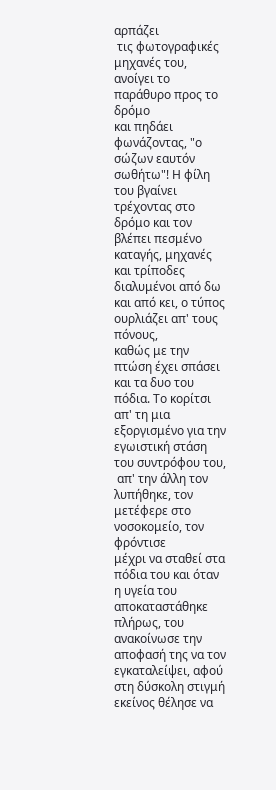αρπάζει
 τις φωτογραφικές μηχανές του, ανοίγει το παράθυρο προς το δρόμο
και πηδάει φωνάζοντας, "ο σώζων εαυτόν σωθήτω"! Η φίλη του βγαίνει τρέχοντας στο δρόμο και τον βλέπει πεσμένο καταγής, μηχανές και τρίποδες διαλυμένοι από δω και από κει, ο τύπος ουρλιάζει απ' τους πόνους,
καθώς με την πτώση έχει σπάσει και τα δυο του πόδια. Το κορίτσι
απ' τη μια εξοργισμένο για την εγωιστική στάση του συντρόφου του,
 απ' την άλλη τον λυπήθηκε, τον μετέφερε στο νοσοκομείο, τον φρόντισε
μέχρι να σταθεί στα πόδια του και όταν η υγεία του αποκαταστάθηκε πλήρως, του ανακοίνωσε την αποφασή της να τον εγκαταλείψει, αφού στη δύσκολη στιγμή εκείνος θέλησε να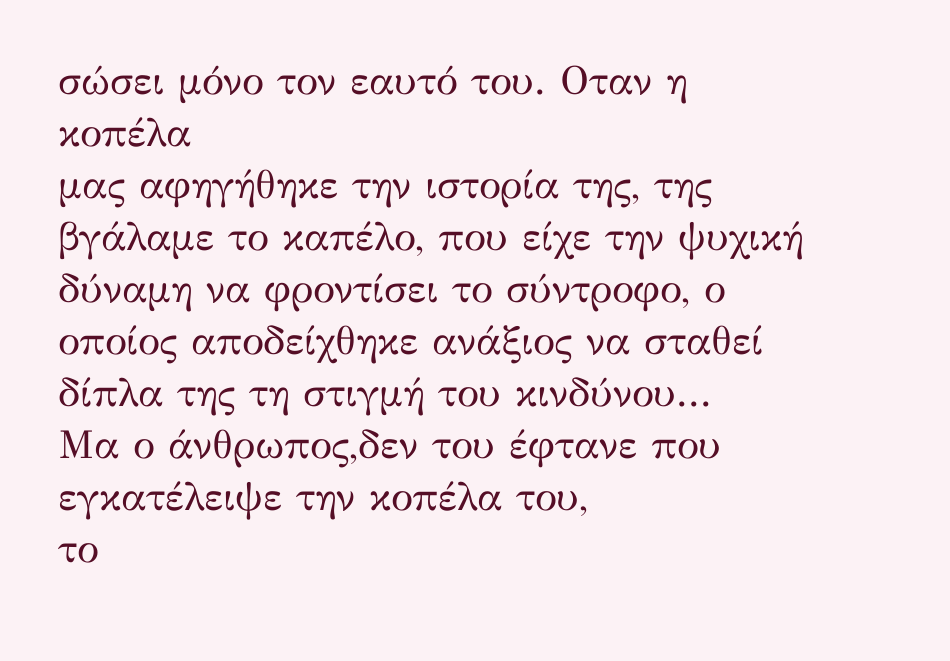σώσει μόνο τον εαυτό του. Οταν η κοπέλα
μας αφηγήθηκε την ιστορία της, της βγάλαμε το καπέλο, που είχε την ψυχική δύναμη να φροντίσει το σύντροφο, ο οποίος αποδείχθηκε ανάξιος να σταθεί δίπλα της τη στιγμή του κινδύνου...
Μα ο άνθρωπος,δεν του έφτανε που εγκατέλειψε την κοπέλα του,
το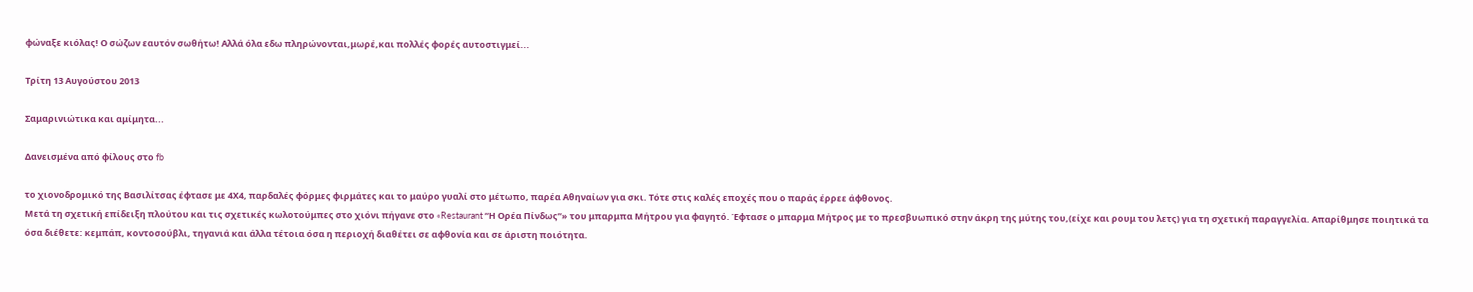φώναξε κιόλας! Ο σώζων εαυτόν σωθήτω! Αλλά όλα εδω πληρώνονται,μωρέ,και πολλές φορές αυτοστιγμεί...

Τρίτη 13 Αυγούστου 2013

Σαμαρινιώτικα και αμίμητα...

Δανεισμένα από φίλους στο fb

το χιονοδρομικό της Βασιλίτσας έφτασε με 4Χ4, παρδαλές φόρμες φιρμάτες και το μαύρο γυαλί στο μέτωπο, παρέα Αθηναίων για σκι. Τότε στις καλές εποχές που ο παράς έρρεε άφθονος.
Μετά τη σχετική επίδειξη πλούτου και τις σχετικές κωλοτούμπες στο χιόνι πήγανε στο «Restaurant “Η Ορέα Πίνδως”» του μπαρμπα Μήτρου για φαγητό. Έφτασε ο μπαρμα Μήτρος με το πρεσβυωπικό στην άκρη της μύτης του,(είχε και ρουμ του λετς) για τη σχετική παραγγελία. Απαρίθμησε ποιητικά τα όσα διέθετε: κεμπάπ, κοντοσούβλι, τηγανιά και άλλα τέτοια όσα η περιοχή διαθέτει σε αφθονία και σε άριστη ποιότητα.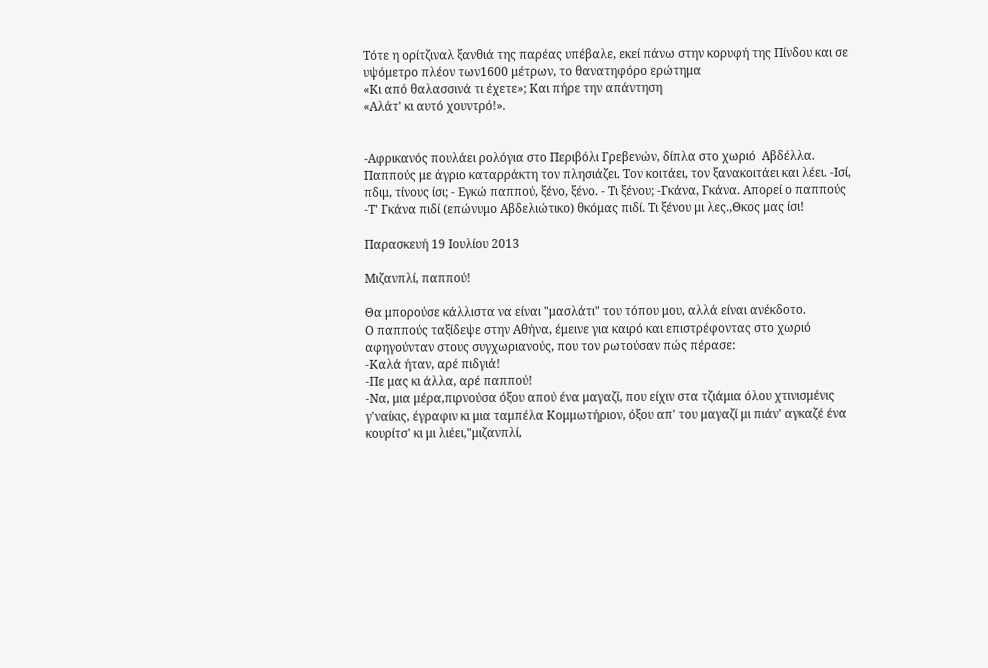Τότε η ορίτζιναλ ξανθιά της παρέας υπέβαλε, εκεί πάνω στην κορυφή της Πίνδου και σε υψόμετρο πλέον των1600 μέτρων, το θανατηφόρο ερώτημα
«Κι από θαλασσινά τι έχετε»; Και πήρε την απάντηση
«Αλάτ' κι αυτό χουντρό!».


-Aφρικανός πουλάει ρολόγια στο Περιβόλι Γρεβενών, δίπλα στο χωριό  Αβδέλλα. Παππούς με άγριο καταρράκτη τον πλησιάζει. Τον κοιτάει, τον ξανακοιτάει και λέει. -Ισί, πδιμ, τίνους ίσι; - Εγκώ παππού, ξένο, ξένο. - Τι ξένου; -Γκάνα, Γκάνα. Απορεί ο παππούς -Τ' Γκάνα πιδί (επώνυμο Αβδελιώτικο) θκόμας πιδί. Τι ξένου μι λες.,Θκος μας ίσι!

Παρασκευή 19 Ιουλίου 2013

Μιζανπλί, παππού!

Θα μπορούσε κάλλιστα να είναι "μασλάτι" του τόπου μου, αλλά είναι ανέκδοτο.
Ο παππούς ταξίδεψε στην Αθήνα, έμεινε για καιρό και επιστρέφοντας στο χωριό αφηγούνταν στους συγχωριανούς, που τον ρωτούσαν πώς πέρασε:
-Καλά ήταν, αρέ πιδγιά!
-Πε μας κι άλλα, αρέ παππού!
-Να, μια μέρα,πιρνούσα όξου απού ένα μαγαζί, που είχιν στα τζιάμια όλου χτινισμένις γ'ναίκις, έγραφιν κι μια ταμπέλα Κομμωτήριον, όξου απ' του μαγαζί μι πιάν' αγκαζέ ένα κουρίτσ' κι μι λιέει,"μιζανπλί,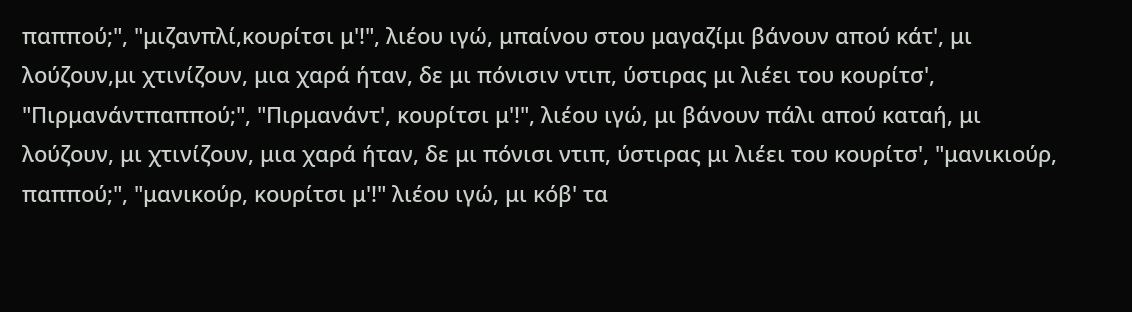παππού;", "μιζανπλί,κουρίτσι μ'!", λιέου ιγώ, μπαίνου στου μαγαζίμι βάνουν απού κάτ', μι λούζουν,μι χτινίζουν, μια χαρά ήταν, δε μι πόνισιν ντιπ, ύστιρας μι λιέει του κουρίτσ', "Πιρμανάντπαππού;", "Πιρμανάντ', κουρίτσι μ'!", λιέου ιγώ, μι βάνουν πάλι απού καταή, μι λούζουν, μι χτινίζουν, μια χαρά ήταν, δε μι πόνισι ντιπ, ύστιρας μι λιέει του κουρίτσ', "μανικιούρ, παππού;", "μανικούρ, κουρίτσι μ'!" λιέου ιγώ, μι κόβ' τα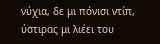νύχια, δε μι πόνισι ντίπ, ύστιρας μι λιέει του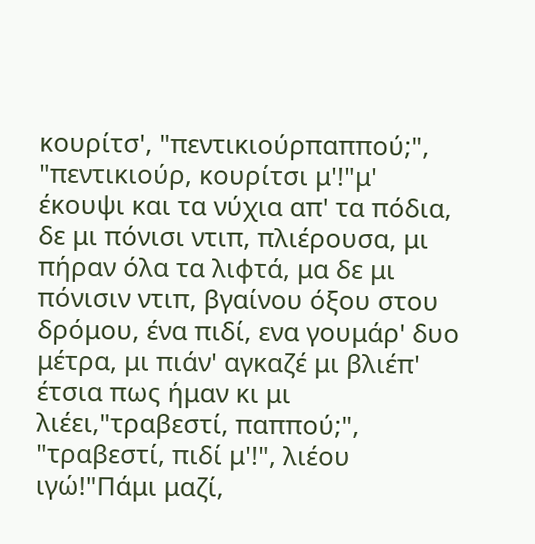κουρίτσ', "πεντικιούρπαππού;", "πεντικιούρ, κουρίτσι μ'!"μ' έκουψι και τα νύχια απ' τα πόδια, δε μι πόνισι ντιπ, πλιέρουσα, μι πήραν όλα τα λιφτά, μα δε μι πόνισιν ντιπ, βγαίνου όξου στου δρόμου, ένα πιδί, ενα γουμάρ' δυο μέτρα, μι πιάν' αγκαζέ μι βλιέπ' έτσια πως ήμαν κι μι λιέει,"τραβεστί, παππού;", "τραβεστί, πιδί μ'!", λιέου ιγώ!"Πάμι μαζί,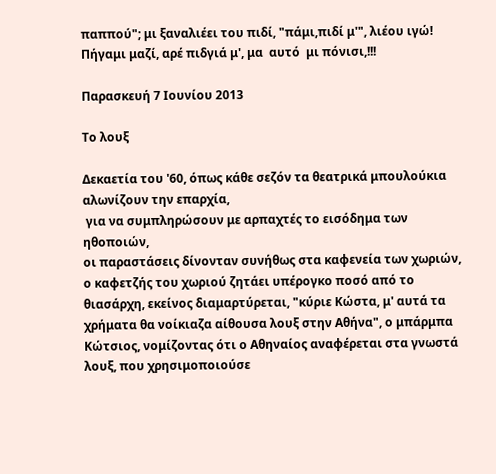παππού"; μι ξαναλιέει του πιδί, "πάμι,πιδί μ'", λιέου ιγώ! Πήγαμι μαζί, αρέ πιδγιά μ', μα  αυτό  μι πόνισι,!!!

Παρασκευή 7 Ιουνίου 2013

Το λουξ

Δεκαετία του '60, όπως κάθε σεζόν τα θεατρικά μπουλούκια αλωνίζουν την επαρχία,
 για να συμπληρώσουν με αρπαχτές το εισόδημα των ηθοποιών,
οι παραστάσεις δίνονταν συνήθως στα καφενεία των χωριών,
ο καφετζής του χωριού ζητάει υπέρογκο ποσό από το θιασάρχη, εκείνος διαμαρτύρεται, "κύριε Κώστα, μ' αυτά τα χρήματα θα νοίκιαζα αίθουσα λουξ στην Αθήνα", ο μπάρμπα Κώτσιος, νομίζοντας ότι ο Αθηναίος αναφέρεται στα γνωστά λουξ, που χρησιμοποιούσε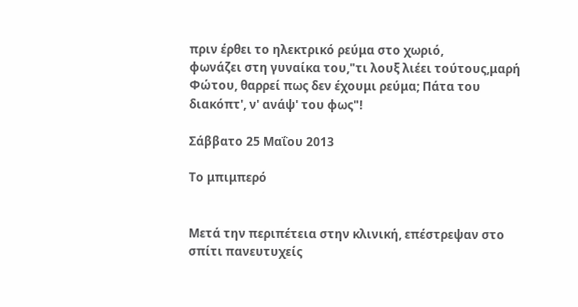πριν έρθει το ηλεκτρικό ρεύμα στο χωριό,
φωνάζει στη γυναίκα του,"τι λουξ λιέει τούτους,μαρή Φώτου, θαρρεί πως δεν έχουμι ρεύμα; Πάτα του διακόπτ', ν' ανάψ' του φως"!

Σάββατο 25 Μαΐου 2013

Το μπιμπερό


Μετά την περιπέτεια στην κλινική, επέστρεψαν στο σπίτι πανευτυχείς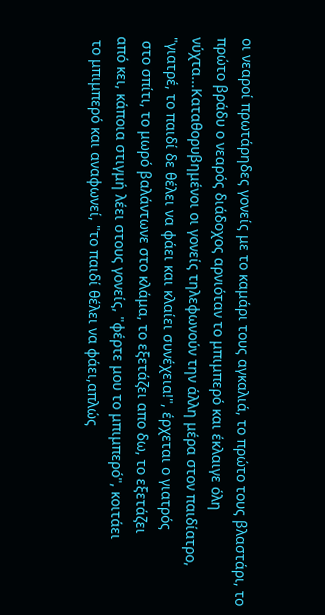οι νεαροί πρωτάρηδες γονείς με το καμάρι τους αγκαλιά, το πρώτο τους βλαστάρι, το πρώτο βράδυ ο νεαρός διάδοχος αρνιόταν το μπιμπερό και έκλαιγε όλη νύχτα...Καταθορυβημένοι οι γονείς τηλεφωνούν την άλλη μέρα στον παιδίατρο, "γιατρέ, το παιδί δε θέλει να φάει και κλαίει συνέχεια!", έρχεται ο γιατρός
 στο σπίτι, το μωρό βαλάντωνε στο κλάμα, το εξετάζει απο δω, το εξετάζει
από κει, κάποια στιγμή λέει στους γονείς, "φέρτε μου το μπιμπερό", κοιτάει
 το μπιμπερό και αναφωνεί, "το παιδί θέλει να φάει,απλώς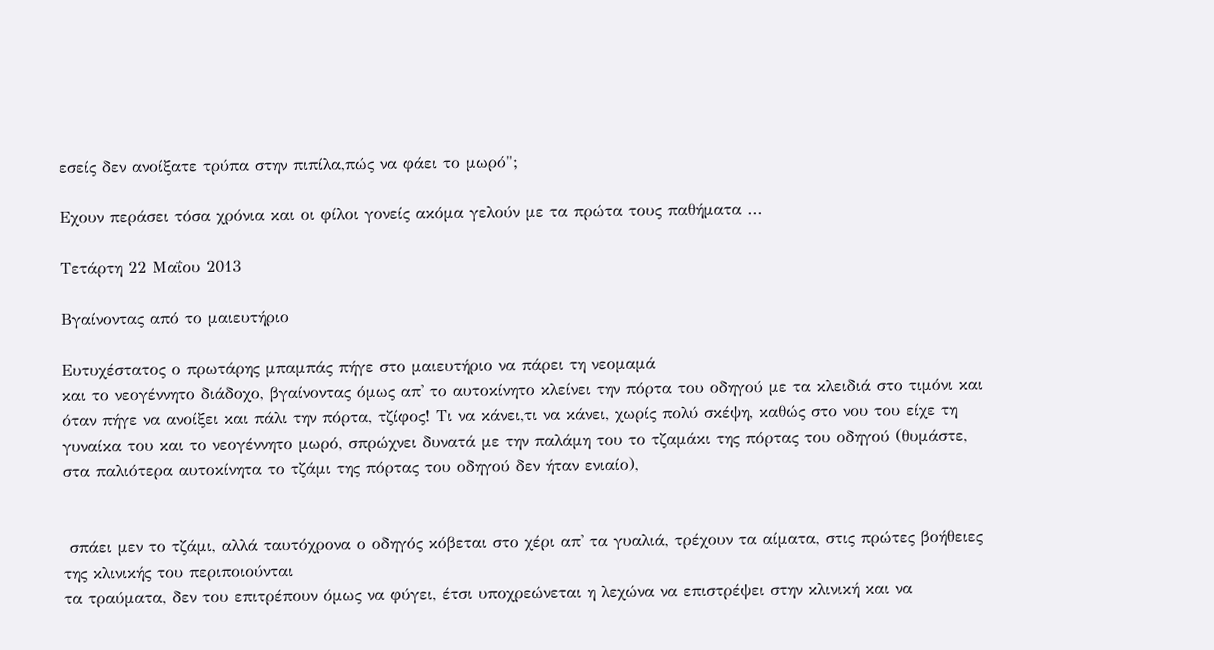εσείς δεν ανοίξατε τρύπα στην πιπίλα,πώς να φάει το μωρό";

Εχουν περάσει τόσα χρόνια και οι φίλοι γονείς ακόμα γελούν με τα πρώτα τους παθήματα ...

Τετάρτη 22 Μαΐου 2013

Βγαίνοντας από το μαιευτήριο

Ευτυχέστατος ο πρωτάρης μπαμπάς πήγε στο μαιευτήριο να πάρει τη νεομαμά
και το νεογέννητο διάδοχο, βγαίνοντας όμως απ' το αυτοκίνητο κλείνει την πόρτα του οδηγού με τα κλειδιά στο τιμόνι και όταν πήγε να ανοίξει και πάλι την πόρτα, τζίφος! Τι να κάνει,τι να κάνει, χωρίς πολύ σκέψη, καθώς στο νου του είχε τη γυναίκα του και το νεογέννητο μωρό, σπρώχνει δυνατά με την παλάμη του το τζαμάκι της πόρτας του οδηγού (θυμάστε, στα παλιότερα αυτοκίνητα το τζάμι της πόρτας του οδηγού δεν ήταν ενιαίο),


 σπάει μεν το τζάμι, αλλά ταυτόχρονα ο οδηγός κόβεται στο χέρι απ' τα γυαλιά, τρέχουν τα αίματα, στις πρώτες βοήθειες της κλινικής του περιποιούνται
τα τραύματα, δεν του επιτρέπουν όμως να φύγει, έτσι υποχρεώνεται η λεχώνα να επιστρέψει στην κλινική και να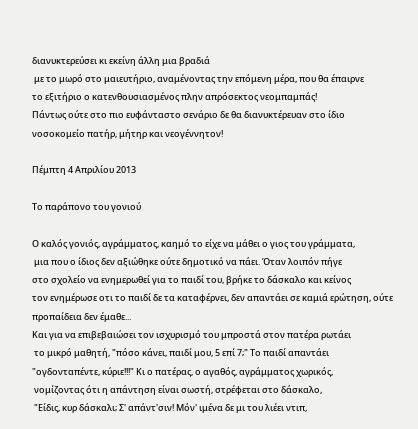διανυκτερεύσει κι εκείνη άλλη μια βραδιά
 με το μωρό στο μαιευτήριο, αναμένοντας την επόμενη μέρα, που θα έπαιρνε
το εξιτήριο ο κατενθουσιασμένος πλην απρόσεκτος νεομπαμπάς!
Πάντως ούτε στο πιο ευφάνταστο σενάριο δε θα διανυκτέρευαν στο ίδιο νοσοκομείο πατήρ, μήτηρ και νεογέννητον!

Πέμπτη 4 Απριλίου 2013

Το παράπονο του γονιού

Ο καλός γονιός, αγράμματος, καημό το είχε να μάθει ο γιος του γράμματα,
 μια που ο ίδιος δεν αξιώθηκε ούτε δημοτικό να πάει. Όταν λοιπόν πήγε
στο σχολείο να ενημερωθεί για το παιδί του, βρήκε το δάσκαλο και κείνος
τον ενημέρωσε οτι το παιδί δε τα καταφέρνει, δεν απαντάει σε καμιά ερώτηση, ούτε προπαίδεια δεν έμαθε...
Και για να επιβεβαιώσει τον ισχυρισμό του μπροστά στον πατέρα ρωτάει
 το μικρό μαθητή, "πόσο κάνει, παιδί μου, 5 επί 7;" Το παιδί απαντάει "ογδονταπέντε, κύριε!!!" Κι ο πατέρας, ο αγαθός, αγράμματος χωρικός,
 νομίζοντας ότι η απάντηση είναι σωστή, στρέφεται στο δάσκαλο,
 "Είδις, κυρ δάσκαλι; Σ' απάντ'σιν! Μόν' ιμένα δε μι του λιέει ντιπ,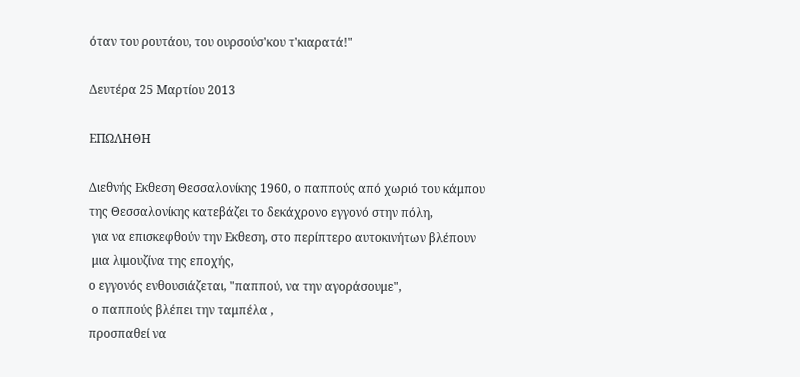όταν του ρουτάου, του ουρσούσ'κου τ'κιαρατά!"

Δευτέρα 25 Μαρτίου 2013

ΕΠΩΛΗΘΗ

Διεθνής Εκθεση Θεσσαλονίκης 1960, ο παππούς από χωριό του κάμπου
της Θεσσαλονίκης κατεβάζει το δεκάχρονο εγγονό στην πόλη,
 για να επισκεφθούν την Εκθεση, στο περίπτερο αυτοκινήτων βλέπουν
 μια λιμουζίνα της εποχής,
ο εγγονός ενθουσιάζεται, "παππού, να την αγοράσουμε",
 ο παππούς βλέπει την ταμπέλα ,
προσπαθεί να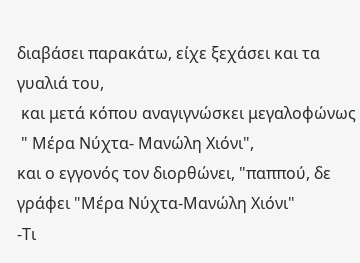διαβάσει παρακάτω, είχε ξεχάσει και τα γυαλιά του,
 και μετά κόπου αναγιγνώσκει μεγαλοφώνως
 " Μέρα Νύχτα- Μανώλη Χιόνι",
και ο εγγονός τον διορθώνει, "παππού, δε γράφει "Μέρα Νύχτα-Μανώλη Χιόνι"
-Τι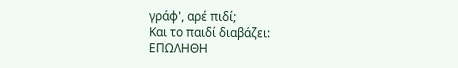γράφ', αρέ πιδί;
Και το παιδί διαβάζει:
ΕΠΩΛΗΘΗ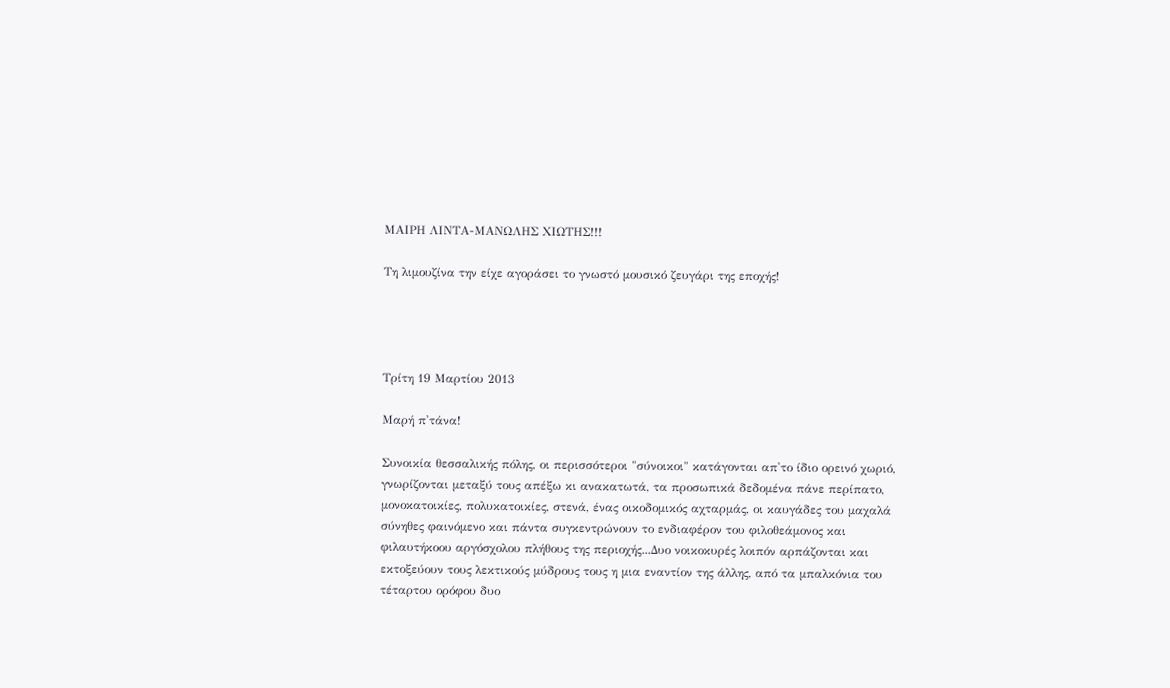ΜΑΙΡΗ ΛΙΝΤΑ-ΜΑΝΩΛΗΣ ΧΙΩΤΗΣ!!!

Τη λιμουζίνα την είχε αγοράσει το γνωστό μουσικό ζευγάρι της εποχής!




Τρίτη 19 Μαρτίου 2013

Μαρή π'τάνα!

Συνοικία θεσσαλικής πόλης, οι περισσότεροι "σύνοικοι" κατάγονται απ'το ίδιο ορεινό χωριό, γνωρίζονται μεταξύ τους απέξω κι ανακατωτά, τα προσωπικά δεδομένα πάνε περίπατο, μονοκατοικίες, πολυκατοικίες, στενά, ένας οικοδομικός αχταρμάς, οι καυγάδες του μαχαλά σύνηθες φαινόμενο και πάντα συγκεντρώνουν το ενδιαφέρον του φιλοθεάμονος και φιλαυτήκοου αργόσχολου πλήθους της περιοχής...Δυο νοικοκυρές λοιπόν αρπάζονται και εκτοξεύουν τους λεκτικούς μύδρους τους η μια εναντίον της άλλης, από τα μπαλκόνια του τέταρτου ορόφου δυο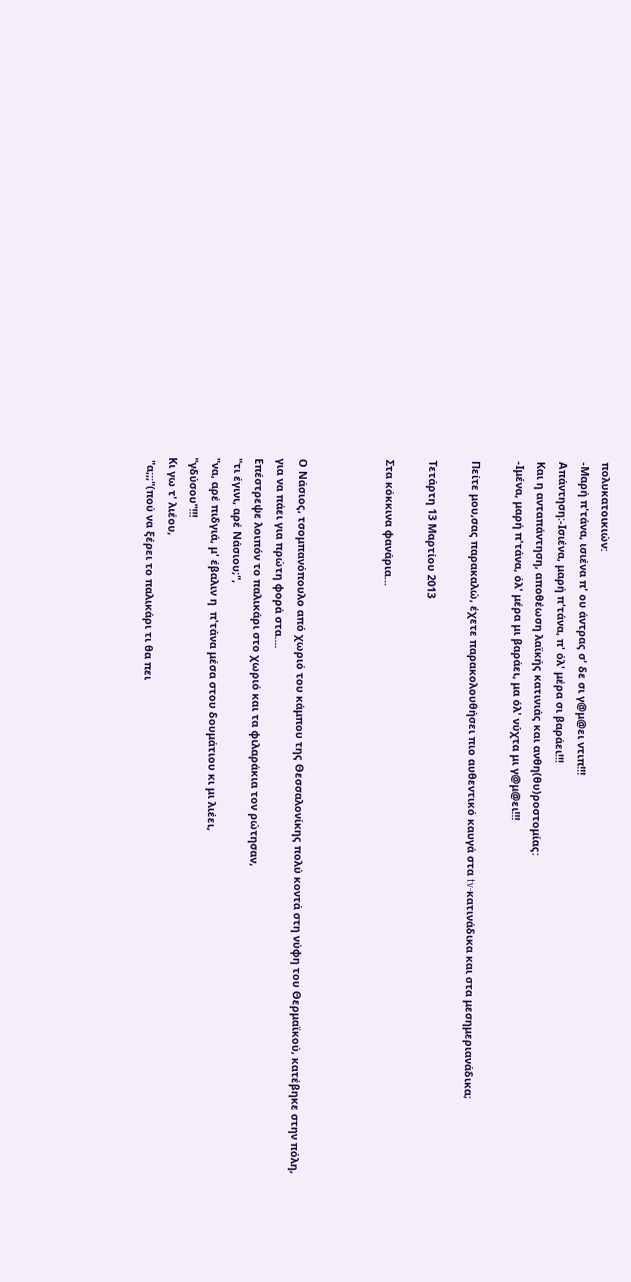πολυκατοικιών:
-Μαρή π'τάνα, ισιένα π' ου άντρας σ' δε σι γ@μ@ει ντιπ!!!
Απάντηση:-Ισιένα, μαρή π'τάνα, π' όλ' μέρα σι βαράει!!!
Και η ανταπάντηση, αποθέωση λαϊκής κατινιάς και ανθη(θυ)ροστομίας:
-Ιμένα, μαρή π'τάνα, όλ' μέρα μι βαράει, μα όλ' νύχτα μι γ@μ@ει!!!

Πείτε μου,σας παρακαλώ, έχετε παρακολουθήσει πιο αυθεντικό καυγά στα tv-κατινάδικα και στα μεσημεριανάδικα;

Τετάρτη 13 Μαρτίου 2013

Στα κόκκινα φανάρια...



Ο Νάσιος, τσομπανόπουλο από χωριό του κάμπου της Θεσσαλονίκης πολύ κοντά στη νύφη του Θερμαϊκού, κατέβηκε στην πόλη, για να πάει για πρώτη φορά στα....
Επέστρεψε λοιπόν το παλικάρι στο χωριό και τα φιλαράκια τον ρώτησαν,
"τι έγινι, αρέ Νάσιου;",
"να, αρέ πιδγιά, μ' έβαλιν η  π'τάνα μέσα στου δουμάτιου κι μι λιέει,
"γδύσου"!!!
Κι γω τ' λιέου,
 "α;;;"(πού να ξέρει το παλικάρι τι θα πει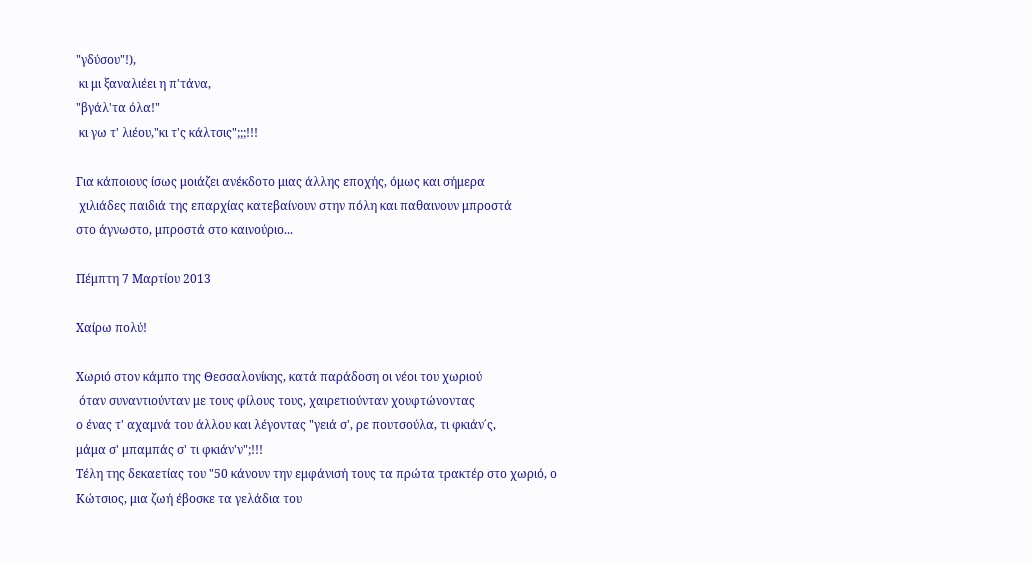"γδύσου"!),
 κι μι ξαναλιέει η π'τάνα,
"βγάλ'τα όλα!"
 κι γω τ' λιέου,"κι τ'ς κάλτσις";;;!!!

Για κάποιους ίσως μοιάζει ανέκδοτο μιας άλλης εποχής, όμως και σήμερα
 χιλιάδες παιδιά της επαρχίας κατεβαίνουν στην πόλη και παθαινουν μπροστά
στο άγνωστο, μπροστά στο καινούριο...

Πέμπτη 7 Μαρτίου 2013

Χαίρω πολύ!

Χωριό στον κάμπο της Θεσσαλονίκης, κατά παράδοση οι νέοι του χωριού
 όταν συναντιούνταν με τους φίλους τους, χαιρετιούνταν χουφτώνοντας
ο ένας τ' αχαμνά του άλλου και λέγοντας "γειά σ', ρε πουτσούλα, τι φκιάν΄ς,
μάμα σ' μπαμπάς σ' τι φκιάν'ν";!!!
Τέλη της δεκαετίας του "50 κάνουν την εμφάνισή τους τα πρώτα τρακτέρ στο χωριό, ο Κώτσιος, μια ζωή έβοσκε τα γελάδια του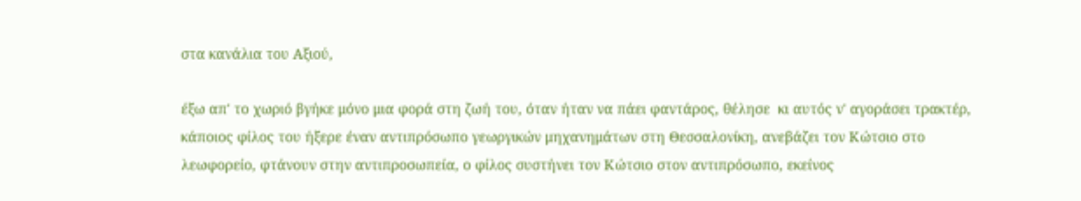στα κανάλια του Αξιού,

έξω απ' το χωριό βγήκε μόνο μια φορά στη ζωή του, όταν ήταν να πάει φαντάρος, θέλησε  κι αυτός ν' αγοράσει τρακτέρ, κάποιος φίλος του ήξερε έναν αντιπρόσωπο γεωργικών μηχανημάτων στη Θεσσαλονίκη, ανεβάζει τον Κώτσιο στο λεωφορείο, φτάνουν στην αντιπροσωπεία, ο φίλος συστήνει τον Κώτσιο στον αντιπρόσωπο, εκείνος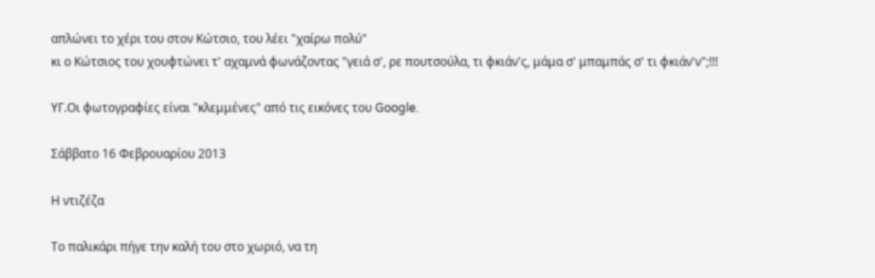απλώνει το χέρι του στον Κώτσιο, του λέει "χαίρω πολύ"
κι ο Κώτσιος του χουφτώνει τ' αχαμνά φωνάζοντας "γειά σ', ρε πουτσούλα, τι φκιάν'ς, μάμα σ' μπαμπάς σ' τι φκιάν'ν";!!!

ΥΓ.Οι φωτογραφίες είναι "κλεμμένες" από τις εικόνες του Google.

Σάββατο 16 Φεβρουαρίου 2013

Η ντιζέζα

Το παλικάρι πήγε την καλή του στο χωριό, να τη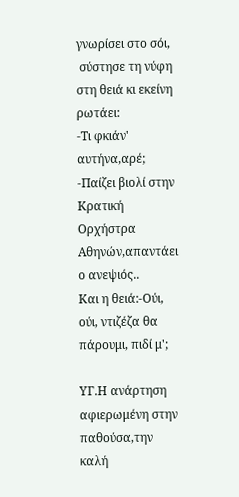γνωρίσει στο σόι,
 σύστησε τη νύφη στη θειά κι εκείνη ρωτάει:
-Τι φκιάν' αυτήνα,αρέ;
-Παίζει βιολί στην Κρατική Ορχήστρα Αθηνών,απαντάει ο ανεψιός..
Και η θειά:-Ούι, ούι, ντιζέζα θα πάρουμι, πιδί μ';

ΥΓ.Η ανάρτηση αφιερωμένη στην παθούσα,την καλή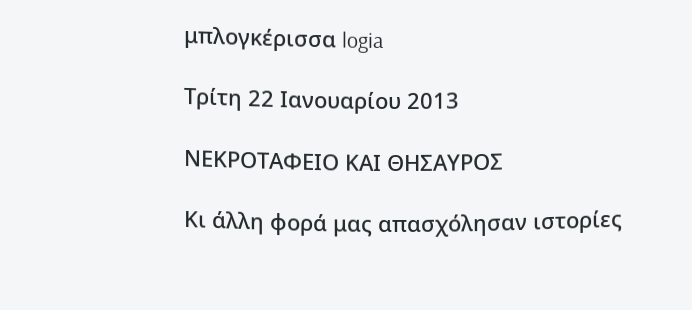μπλογκέρισσα logia

Τρίτη 22 Ιανουαρίου 2013

ΝΕΚΡΟΤΑΦΕΙΟ ΚΑΙ ΘΗΣΑΥΡΟΣ

Κι άλλη φορά μας απασχόλησαν ιστορίες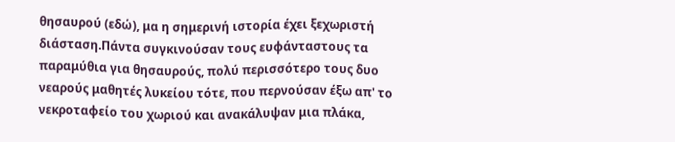θησαυρού (εδώ), μα η σημερινή ιστορία έχει ξεχωριστή διάσταση.Πάντα συγκινούσαν τους ευφάνταστους τα παραμύθια για θησαυρούς, πολύ περισσότερο τους δυο νεαρούς μαθητές λυκείου τότε, που περνούσαν έξω απ' το νεκροταφείο του χωριού και ανακάλυψαν μια πλάκα,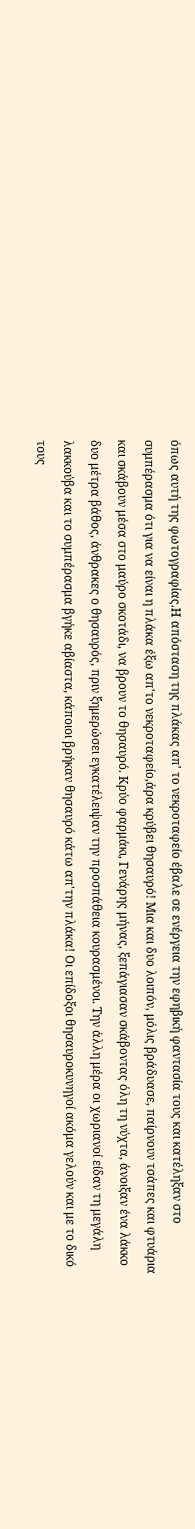όπως αυτή της φωτογραφίας.Η απόσταση της πλάκας απ' το νεκροταφείο έβαλε σε ενέργεια την εφηβική φαντασία τους και κατέληξαν στο συμπέρασμα ότι για να είναι η πλάκα έξω απ'το νεκροταφείο,άρα κρύβει θησαυρό! Μια και δυο λοιπόν, μόλις βράδυασε, παίρνουν τσάπες και φτυάρια και σκάβουν μέσα στο μαύρο σκοτάδι, να βρουν το θησαυρό. Κρύο φαρμάκι, Γενάρης μήνας, ξεπάγιασαν σκάβοντας όλη τη νύχτα, άνοιξαν ένα λάκκο δυο μέτρα βάθος, άνθρακες ο θησαυρός, πριν ξημερώσει εγκατέλειψαν την προσπάθεια κουρασμένοι. Την άλλη μέρα οι χωριανοί είδαν τη μεγάλη λακκούβα και το συμπέρασμα βγήκε αβίαστα, κάποιοι βρήκαν θησαυρό κάτω απ'την πλάκα! Οι επίδοξοι θησαυροκυνηγοί ακόμα γελούν και με το δικό τους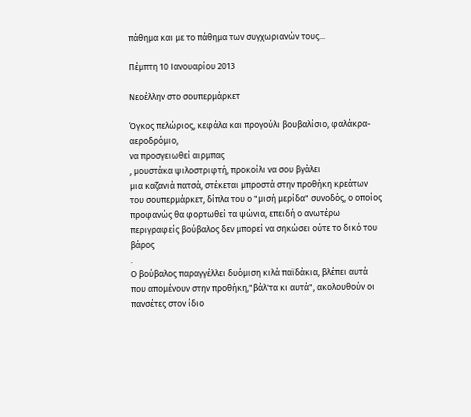πάθημα και με το πάθημα των συγχωριανών τους...

Πέμπτη 10 Ιανουαρίου 2013

Νεοέλλην στο σουπερμάρκετ

Όγκος πελώριος, κεφάλα και προγούλι βουβαλίσιο, φαλάκρα-αεροδρόμιο,
να προσγειωθεί αιρμπας
, μουστάκα ψιλοστριφτή, προκοίλι να σου βγάλει
μια καζανιά πατσά, στέκεται μπροστά στην προθήκη κρεάτων του σουπερμάρκετ, δίπλα του ο "μισή μερίδα" συνοδός, ο οποίος προφανώς θα φορτωθεί τα ψώνια, επειδή ο ανωτέρω περιγραφείς βούβαλος δεν μπορεί να σηκώσει ούτε το δικό του βάρος
.
Ο βούβαλος παραγγέλλει δυόμιση κιλά παϊδάκια, βλέπει αυτά που απομένουν στην προθήκη,"βάλ'τα κι αυτά", ακολουθούν οι πανσέτες στον ίδιο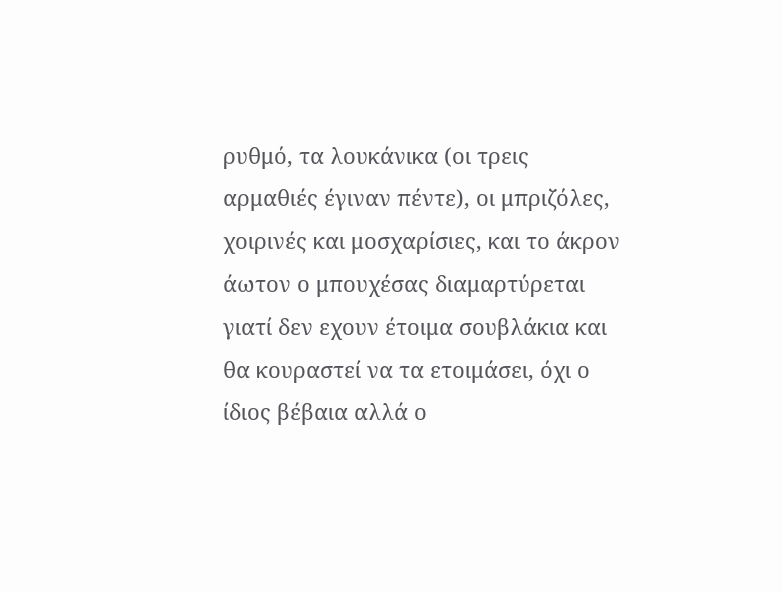ρυθμό, τα λουκάνικα (οι τρεις αρμαθιές έγιναν πέντε), οι μπριζόλες, χοιρινές και μοσχαρίσιες, και το άκρον άωτον ο μπουχέσας διαμαρτύρεται γιατί δεν εχουν έτοιμα σουβλάκια και θα κουραστεί να τα ετοιμάσει, όχι ο ίδιος βέβαια αλλά ο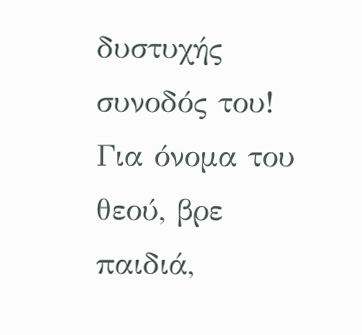δυστυχής συνοδός του!
Για όνομα του θεού, βρε παιδιά,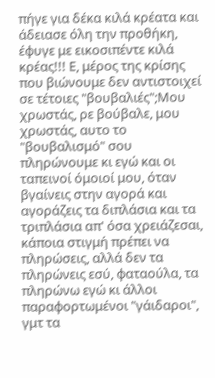πήγε για δέκα κιλά κρέατα και άδειασε όλη την προθήκη, έφυγε με εικοσιπέντε κιλά κρέας!!! Ε, μέρος της κρίσης που βιώνουμε δεν αντιστοιχεί σε τέτοιες "βουβαλιές";Μου χρωστάς, ρε βούβαλε, μου χρωστάς, αυτο το "βουβαλισμό" σου πληρώνουμε κι εγώ και οι ταπεινοί όμοιοί μου, όταν βγαίνεις στην αγορά και αγοράζεις τα διπλάσια και τα τριπλάσια απ' όσα χρειάζεσαι, κάποια στιγμή πρέπει να πληρώσεις, αλλά δεν τα πληρώνεις εσύ, φαταούλα, τα πληρώνω εγώ κι άλλοι παραφορτωμένοι "γάιδαροι", γμτ τα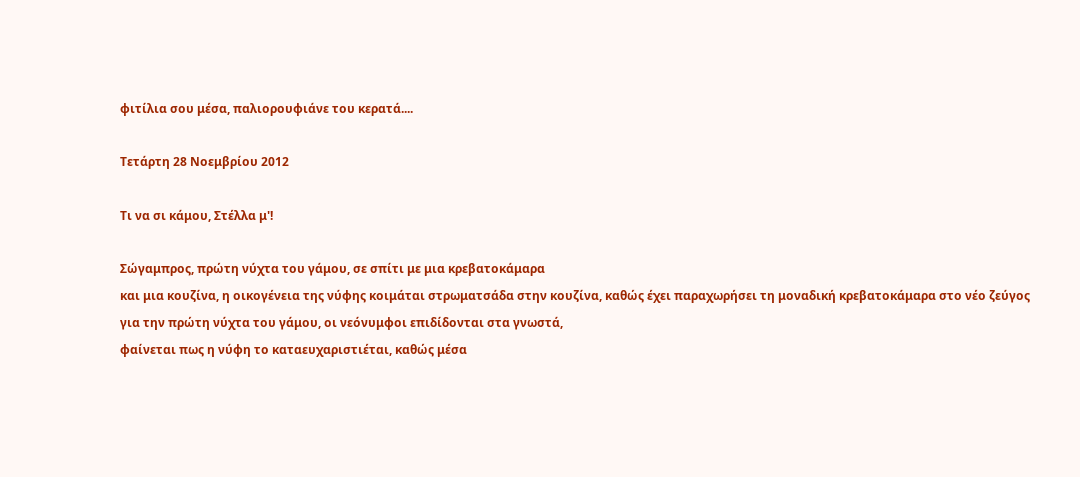φιτίλια σου μέσα, παλιορουφιάνε του κερατά....

Τετάρτη 28 Νοεμβρίου 2012

Τι να σι κάμου, Στέλλα μ'!

Σώγαμπρος, πρώτη νύχτα του γάμου, σε σπίτι με μια κρεβατοκάμαρα
και μια κουζίνα, η οικογένεια της νύφης κοιμάται στρωματσάδα στην κουζίνα, καθώς έχει παραχωρήσει τη μοναδική κρεβατοκάμαρα στο νέο ζεύγος
για την πρώτη νύχτα του γάμου, οι νεόνυμφοι επιδίδονται στα γνωστά,
φαίνεται πως η νύφη το καταευχαριστιέται, καθώς μέσα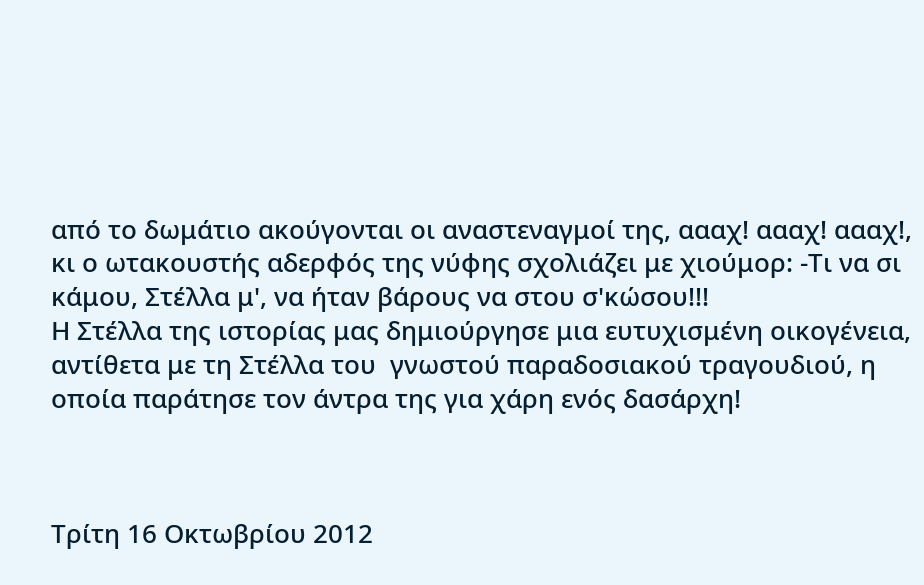από το δωμάτιο ακούγονται οι αναστεναγμοί της, αααχ! αααχ! αααχ!, κι ο ωτακουστής αδερφός της νύφης σχολιάζει με χιούμορ: -Τι να σι κάμου, Στέλλα μ', να ήταν βάρους να στου σ'κώσου!!!
Η Στέλλα της ιστορίας μας δημιούργησε μια ευτυχισμένη οικογένεια, αντίθετα με τη Στέλλα του  γνωστού παραδοσιακού τραγουδιού, η οποία παράτησε τον άντρα της για χάρη ενός δασάρχη!



Τρίτη 16 Οκτωβρίου 2012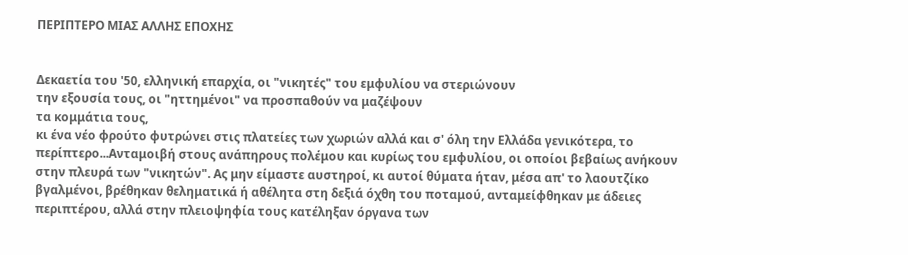ΠΕΡΙΠΤΕΡΟ ΜΙΑΣ ΑΛΛΗΣ ΕΠΟΧΗΣ


Δεκαετία του '50, ελληνική επαρχία, οι "νικητές" του εμφυλίου να στεριώνουν
την εξουσία τους, οι "ηττημένοι" να προσπαθούν να μαζέψουν
τα κομμάτια τους,
κι ένα νέο φρούτο φυτρώνει στις πλατείες των χωριών αλλά και σ' όλη την Ελλάδα γενικότερα, το περίπτερο...Ανταμοιβή στους ανάπηρους πολέμου και κυρίως του εμφυλίου, οι οποίοι βεβαίως ανήκουν στην πλευρά των "νικητών". Ας μην είμαστε αυστηροί, κι αυτοί θύματα ήταν, μέσα απ' το λαουτζίκο βγαλμένοι, βρέθηκαν θεληματικά ή αθέλητα στη δεξιά όχθη του ποταμού, ανταμείφθηκαν με άδειες περιπτέρου, αλλά στην πλειοψηφία τους κατέληξαν όργανα των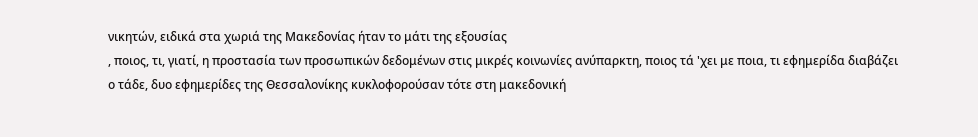νικητών, ειδικά στα χωριά της Μακεδονίας ήταν το μάτι της εξουσίας
, ποιος, τι, γιατί, η προστασία των προσωπικών δεδομένων στις μικρές κοινωνίες ανύπαρκτη, ποιος τά 'χει με ποια, τι εφημερίδα διαβάζει ο τάδε, δυο εφημερίδες της Θεσσαλονίκης κυκλοφορούσαν τότε στη μακεδονική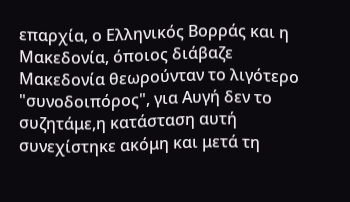επαρχία, ο Ελληνικός Βορράς και η Μακεδονία, όποιος διάβαζε Μακεδονία θεωρούνταν το λιγότερο "συνοδοιπόρος", για Αυγή δεν το συζητάμε,η κατάσταση αυτή συνεχίστηκε ακόμη και μετά τη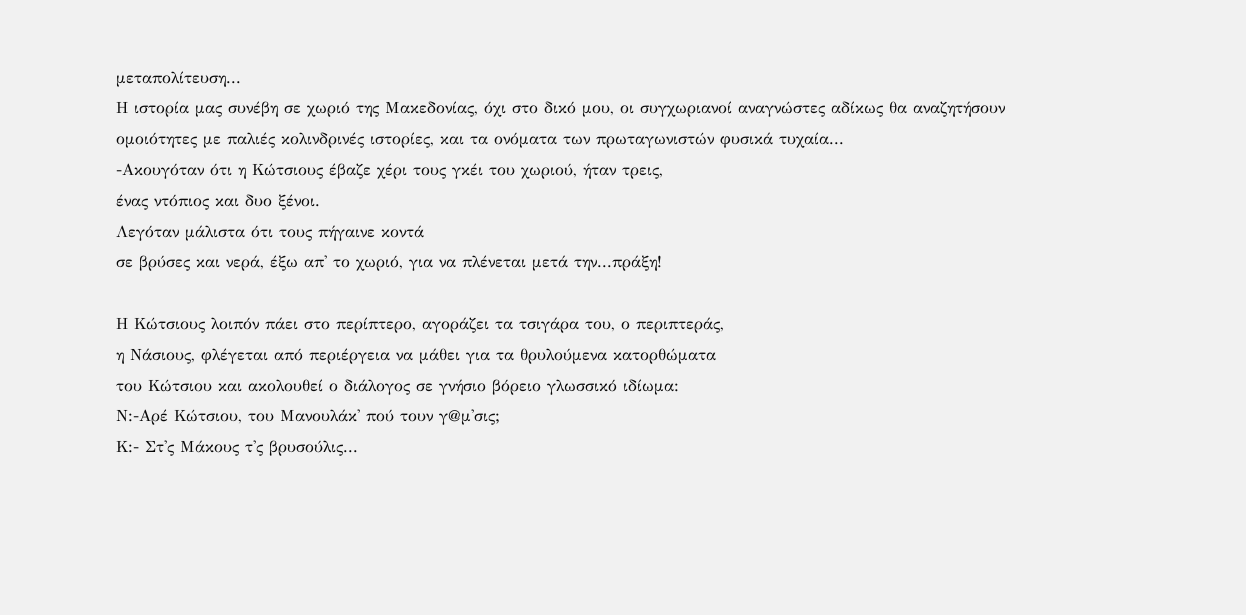μεταπολίτευση...
Η ιστορία μας συνέβη σε χωριό της Μακεδονίας, όχι στο δικό μου, οι συγχωριανοί αναγνώστες αδίκως θα αναζητήσουν ομοιότητες με παλιές κολινδρινές ιστορίες, και τα ονόματα των πρωταγωνιστών φυσικά τυχαία...
-Ακουγόταν ότι η Κώτσιους έβαζε χέρι τους γκέι του χωριού, ήταν τρεις,
ένας ντόπιος και δυο ξένοι.
Λεγόταν μάλιστα ότι τους πήγαινε κοντά
σε βρύσες και νερά, έξω απ' το χωριό, για να πλένεται μετά την...πράξη!

Η Κώτσιους λοιπόν πάει στο περίπτερο, αγοράζει τα τσιγάρα του, ο περιπτεράς,
η Νάσιους, φλέγεται από περιέργεια να μάθει για τα θρυλούμενα κατορθώματα
του Κώτσιου και ακολουθεί ο διάλογος σε γνήσιο βόρειο γλωσσικό ιδίωμα:
Ν:-Αρέ Κώτσιου, του Μανουλάκ' πού τουν γ@μ'σις;
Κ:- Στ'ς Μάκους τ'ς βρυσούλις...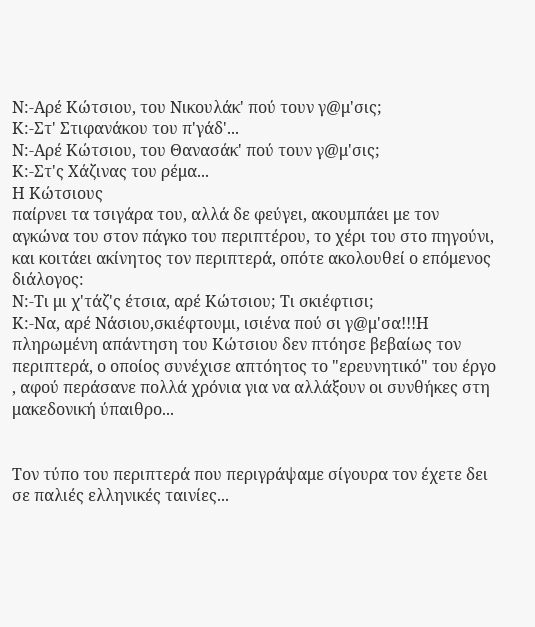Ν:-Αρέ Κώτσιου, του Νικουλάκ' πού τουν γ@μ'σις;
Κ:-Στ' Στιφανάκου του π'γάδ'...
Ν:-Αρέ Κώτσιου, του Θανασάκ' πού τουν γ@μ'σις;
Κ:-Στ'ς Χάζινας του ρέμα...
Η Κώτσιους
παίρνει τα τσιγάρα του, αλλά δε φεύγει, ακουμπάει με τον αγκώνα του στον πάγκο του περιπτέρου, το χέρι του στο πηγούνι, και κοιτάει ακίνητος τον περιπτερά, οπότε ακολουθεί ο επόμενος διάλογος:
Ν:-Τι μι χ'τάζ'ς έτσια, αρέ Κώτσιου; Τι σκιέφτισι;
Κ:-Να, αρέ Νάσιου,σκιέφτουμι, ισιένα πού σι γ@μ'σα!!!Η πληρωμένη απάντηση του Κώτσιου δεν πτόησε βεβαίως τον περιπτερά, ο οποίος συνέχισε απτόητος το "ερευνητικό" του έργο , αφού περάσανε πολλά χρόνια για να αλλάξουν οι συνθήκες στη μακεδονική ύπαιθρο...


Τον τύπο του περιπτερά που περιγράψαμε σίγουρα τον έχετε δει σε παλιές ελληνικές ταινίες...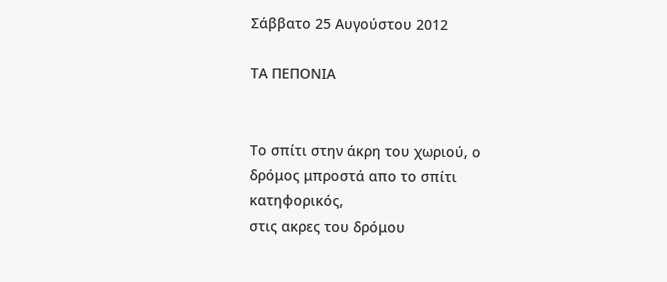Σάββατο 25 Αυγούστου 2012

ΤΑ ΠΕΠΟΝΙΑ


Το σπίτι στην άκρη του χωριού, ο δρόμος μπροστά απο το σπίτι κατηφορικός,
στις ακρες του δρόμου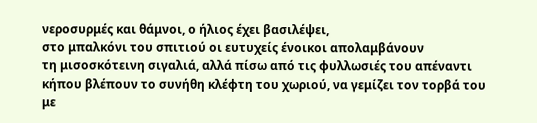νεροσυρμές και θάμνοι, ο ήλιος έχει βασιλέψει,
στο μπαλκόνι του σπιτιού οι ευτυχείς ένοικοι απολαμβάνουν
τη μισοσκότεινη σιγαλιά, αλλά πίσω από τις φυλλωσιές του απέναντι κήπου βλέπουν το συνήθη κλέφτη του χωριού, να γεμίζει τον τορβά του
με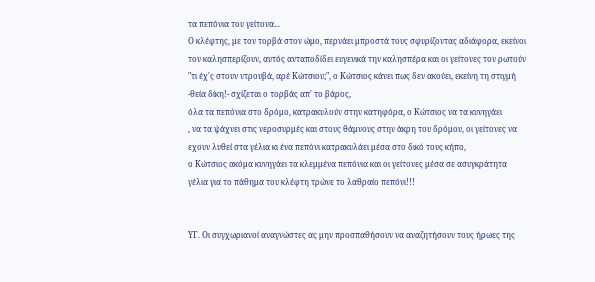τα πεπόνια του γείτονα...
Ο κλέφτης, με τον τορβά στον ώμο, περνάει μπροστά τους σφυρίζοντας αδιάφορα, εκείνοι τον καλησπερίζουν, αυτός ανταποδίδει ευγενικά την καλησπέρα και οι γείτονες τον ρωτούν "τι έχ'ς στουν ντρουβά, αρέ Κώτσιου;", ο Κώτσιος κάνει πως δεν ακούει, εκείνη τη στιγμή -θεία δίκη!- σχίζεται ο τορβάς απ' το βάρος,
όλα τα πεπόνια στο δρόμο, κατρακυλούν στην κατηφόρα, ο Κώτσιος να τα κυνηγάει
, να τα ψάχνει στις νεροσυρμές και στους θάμνους στην άκρη του δρόμου, οι γείτονες να εχουν λυθεί στα γέλια κι ένα πεπόνι κατρακυλάει μέσα στο δικό τους κήπο,
ο Κώτσιος ακόμα κυνηγάει τα κλεμμένα πεπόνια και οι γείτονες μέσα σε ασυγκράτητα γέλια για το πάθημα του κλέφτη τρώνε το λαθραίο πεπόνι!!!


ΥΓ. Οι συγχωριανοί αναγνώστες ας μην προσπαθήσουν να αναζητήσουν τους ήρωες της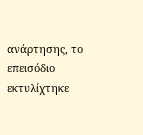ανάρτησης, το επεισόδιο εκτυλίχτηκε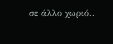σε άλλο χωριό..